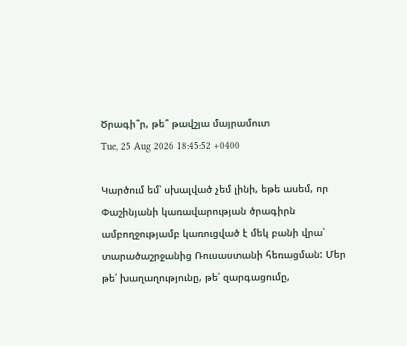Ծրագի՞ր, թե՞ թավշյա մայրամուտ
Tue, 25 Aug 2026 18:45:52 +0400

Կարծում եմ՝ սխալված չեմ լինի, եթե ասեմ, որ Փաշինյանի կառավարության ծրագիրն ամբողջությամբ կառուցված է մեկ բանի վրա՝ տարածաշրջանից Ռուսաստանի հեռացման: Մեր թե՛ խաղաղությունը, թե՛ զարգացումը,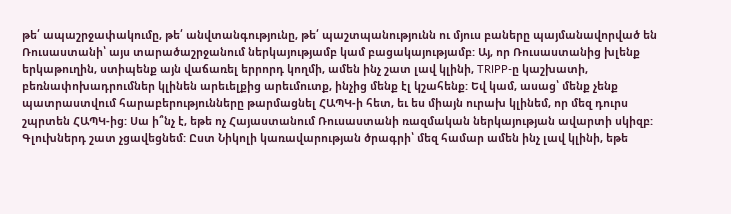թե՛ ապաշրջափակումը, թե՛ անվտանգությունը, թե՛ պաշտպանությունն ու մյուս բաները պայմանավորված են Ռուսաստանի՝ այս տարածաշրջանում ներկայությամբ կամ բացակայությամբ: Այ, որ Ռուսաստանից խլենք երկաթուղին, ստիպենք այն վաճառել երրորդ կողմի, ամեն ինչ շատ լավ կլինի, TRIPP-ը կաշխատի, բեռնափոխադրումներ կլինեն արեւելքից արեւմուտք, ինչից մենք էլ կշահենք: Եվ կամ, ասաց՝ մենք չենք պատրաստվում հարաբերությունները թարմացնել ՀԱՊԿ-ի հետ, եւ ես միայն ուրախ կլինեմ, որ մեզ դուրս շպրտեն ՀԱՊԿ-ից: Սա ի՞նչ է, եթե ոչ Հայաստանում Ռուսաստանի ռազմական ներկայության ավարտի սկիզբ: Գլուխներդ շատ չցավեցնեմ: Ըստ Նիկոլի կառավարության ծրագրի՝ մեզ համար ամեն ինչ լավ կլինի, եթե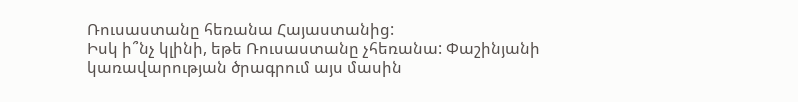Ռուսաստանը հեռանա Հայաստանից:
Իսկ ի՞նչ կլինի, եթե Ռուսաստանը չհեռանա: Փաշինյանի կառավարության ծրագրում այս մասին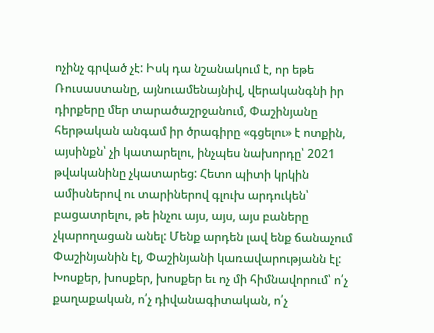ոչինչ գրված չէ: Իսկ դա նշանակում է, որ եթե Ռուսաստանը, այնուամենայնիվ, վերականգնի իր դիրքերը մեր տարածաշրջանում, Փաշինյանը հերթական անգամ իր ծրագիրը «գցելու» է ոտքին, այսինքն՝ չի կատարելու, ինչպես նախորդը՝ 2021 թվականինը չկատարեց: Հետո պիտի կրկին ամիսներով ու տարիներով գլուխ արդուկեն՝ բացատրելու, թե ինչու այս, այս, այս բաները չկարողացան անել: Մենք արդեն լավ ենք ճանաչում Փաշինյանին էլ, Փաշինյանի կառավարությանն էլ: Խոսքեր, խոսքեր, խոսքեր եւ ոչ մի հիմնավորում՝ ո՛չ քաղաքական, ո՛չ դիվանագիտական, ո՛չ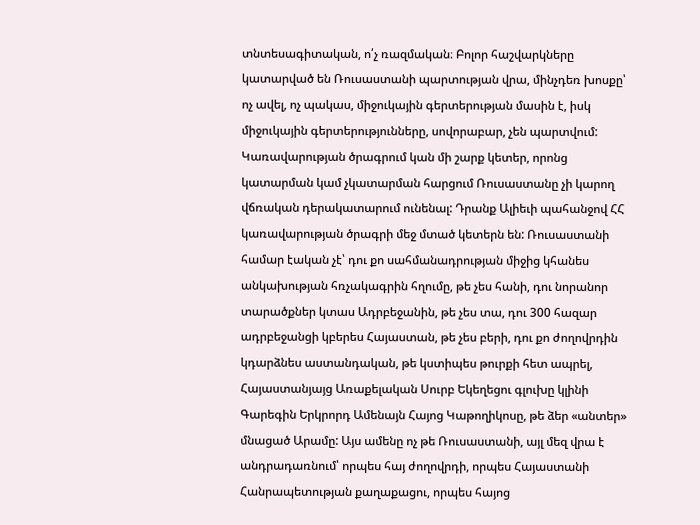տնտեսագիտական, ո՛չ ռազմական։ Բոլոր հաշվարկները կատարված են Ռուսաստանի պարտության վրա, մինչդեռ խոսքը՝ ոչ ավել, ոչ պակաս, միջուկային գերտերության մասին է, իսկ միջուկային գերտերությունները, սովորաբար, չեն պարտվում:
Կառավարության ծրագրում կան մի շարք կետեր, որոնց կատարման կամ չկատարման հարցում Ռուսաստանը չի կարող վճռական դերակատարում ունենալ: Դրանք Ալիեւի պահանջով ՀՀ կառավարության ծրագրի մեջ մտած կետերն են: Ռուսաստանի համար էական չէ՝ դու քո սահմանադրության միջից կհանես անկախության հռչակագրին հղումը, թե չես հանի, դու նորանոր տարածքներ կտաս Ադրբեջանին, թե չես տա, դու 300 հազար ադրբեջանցի կբերես Հայաստան, թե չես բերի, դու քո ժողովրդին կդարձնես աստանդական, թե կստիպես թուրքի հետ ապրել, Հայաստանյայց Առաքելական Սուրբ Եկեղեցու գլուխը կլինի Գարեգին Երկրորդ Ամենայն Հայոց Կաթողիկոսը, թե ձեր «անտեր» մնացած Արամը: Այս ամենը ոչ թե Ռուսաստանի, այլ մեզ վրա է անդրադառնում՝ որպես հայ ժողովրդի, որպես Հայաստանի Հանրապետության քաղաքացու, որպես հայոց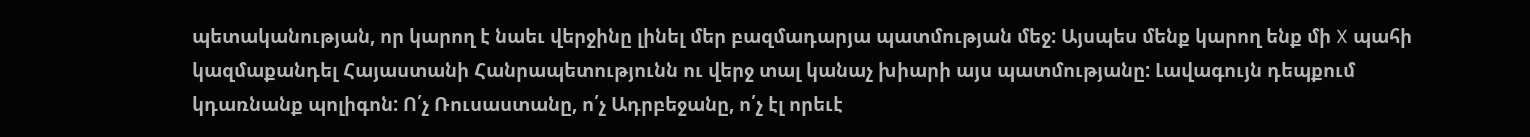պետականության, որ կարող է նաեւ վերջինը լինել մեր բազմադարյա պատմության մեջ: Այսպես մենք կարող ենք մի X պահի կազմաքանդել Հայաստանի Հանրապետությունն ու վերջ տալ կանաչ խիարի այս պատմությանը: Լավագույն դեպքում կդառնանք պոլիգոն: Ո՛չ Ռուսաստանը, ո՛չ Ադրբեջանը, ո՛չ էլ որեւէ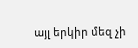այլ երկիր մեզ չի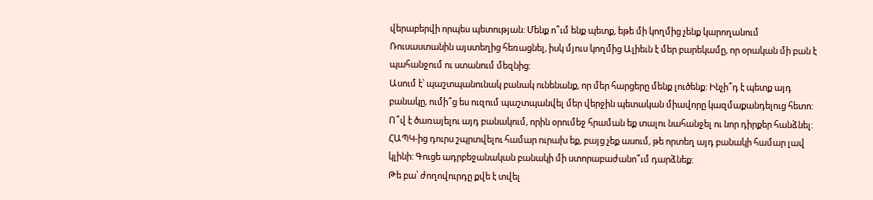վերաբերվի որպես պետության: Մենք ո՞ւմ ենք պետք, եթե մի կողմից չենք կարողանում Ռուսաստանին այստեղից հեռացնել, իսկ մյուս կողմից Ալիեւն է մեր բարեկամը, որ օրական մի բան է պահանջում ու ստանում մեզնից:
Ասում է՝ պաշտպանունակ բանակ ունենանք, որ մեր հարցերը մենք լուծենք: Ինչի՞դ է պետք այդ բանակը, ումի՞ց ես ուզում պաշտպանվել մեր վերջին պետական միավորը կազմաքանդելուց հետո: Ո՞վ է ծառայելու այդ բանակում, որին օրումեջ հրաման եք տալու նահանջել ու նոր դիրքեր հանձնել: ՀԱՊԿ-ից դուրս շպրտվելու համար ուրախ եք, բայց չեք ասում, թե որտեղ այդ բանակի համար լավ կլինի: Գուցե ադրբեջանական բանակի մի ստորաբաժանո՞ւմ դարձնեք:
Թե բա՝ ժողովուրդը քվե է տվել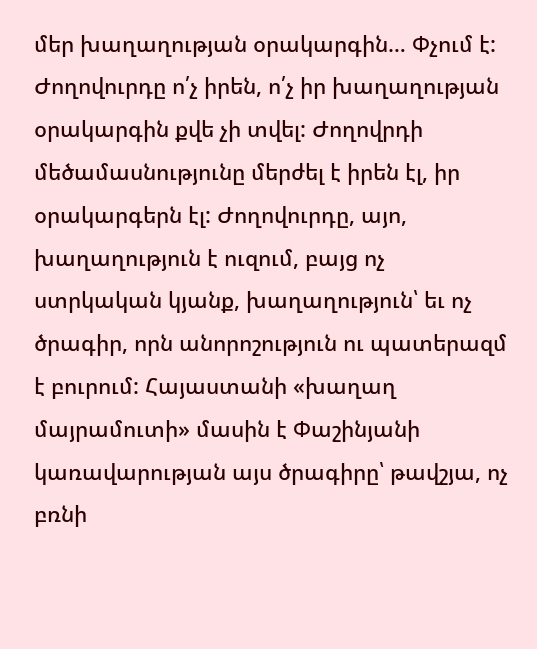մեր խաղաղության օրակարգին… Փչում է: Ժողովուրդը ո՛չ իրեն, ո՛չ իր խաղաղության օրակարգին քվե չի տվել: Ժողովրդի մեծամասնությունը մերժել է իրեն էլ, իր օրակարգերն էլ: Ժողովուրդը, այո, խաղաղություն է ուզում, բայց ոչ ստրկական կյանք, խաղաղություն՝ եւ ոչ ծրագիր, որն անորոշություն ու պատերազմ է բուրում: Հայաստանի «խաղաղ մայրամուտի» մասին է Փաշինյանի կառավարության այս ծրագիրը՝ թավշյա, ոչ բռնի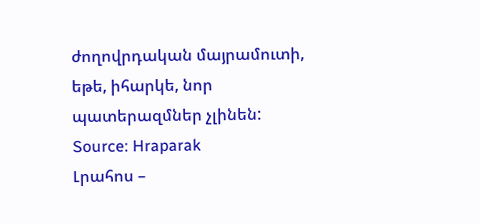ժողովրդական մայրամուտի, եթե, իհարկե, նոր պատերազմներ չլինեն:
Source: Hraparak
Լրահոս –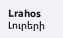Lrahos Լուրերի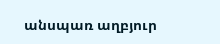անսպառ աղբյուր